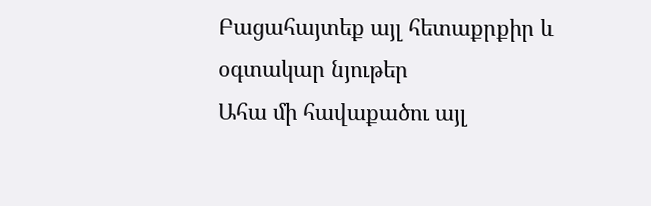Բացահայտեք այլ հետաքրքիր և օգտակար նյութեր
Ահա մի հավաքածու այլ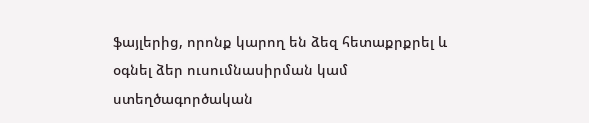ֆայլերից, որոնք կարող են ձեզ հետաքրքրել և օգնել ձեր ուսումնասիրման կամ ստեղծագործական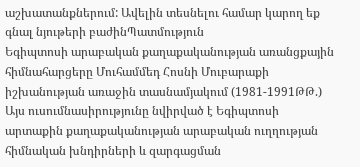աշխատանքներում: Ավելին տեսնելու համար կարող եք գնալ նյութերի բաժինՊատմություն
Եգիպտոսի արաբական քաղաքականության առանցքային հիմնահարցերը Մուհամմեդ Հոսնի Մուբարաքի իշխանության առաջին տասնամյակում (1981-1991ԹԹ.)
Այս ուսումնասիրությունը նվիրված է Եգիպտոսի արտաքին քաղաքականության արաբական ուղղության հիմնական խնդիրների և զարգացման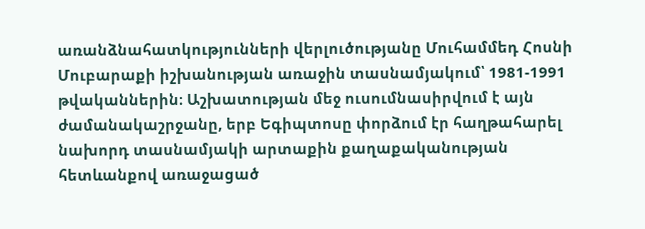առանձնահատկությունների վերլուծությանը Մուհամմեդ Հոսնի Մուբարաքի իշխանության առաջին տասնամյակում՝ 1981-1991 թվականներին։ Աշխատության մեջ ուսումնասիրվում է այն ժամանակաշրջանը, երբ Եգիպտոսը փորձում էր հաղթահարել նախորդ տասնամյակի արտաքին քաղաքականության հետևանքով առաջացած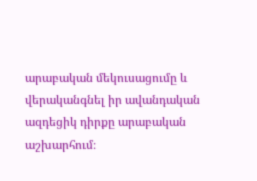արաբական մեկուսացումը և վերականգնել իր ավանդական ազդեցիկ դիրքը արաբական աշխարհում։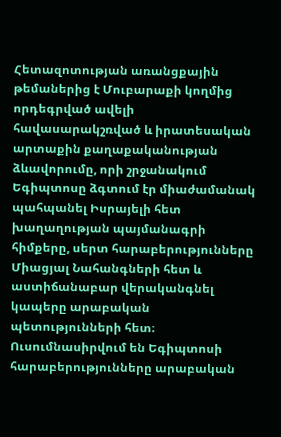Հետազոտության առանցքային թեմաներից է Մուբարաքի կողմից որդեգրված ավելի հավասարակշռված և իրատեսական արտաքին քաղաքականության ձևավորումը, որի շրջանակում Եգիպտոսը ձգտում էր միաժամանակ պահպանել Իսրայելի հետ խաղաղության պայմանագրի հիմքերը, սերտ հարաբերությունները Միացյալ Նահանգների հետ և աստիճանաբար վերականգնել կապերը արաբական պետությունների հետ։ Ուսումնասիրվում են Եգիպտոսի հարաբերությունները արաբական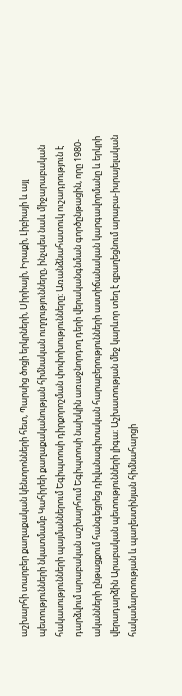աշխարհի տարբեր քաղաքական կենտրոնների հետ, Պարսից ծոցի երկրների, Սիրիայի, Իրաքի, Լիբիայի և այլ պետությունների նկատմամբ Կահիրեի քաղաքականության հիմնական ուղղությունները, ինչպես նաև միջարաբական հակասությունների պայմաններում Եգիպտոսի դիրքորոշման փոփոխությունները։ Առանձնահատուկ ուշադրություն է դարձվում արաբական աշխարհում Եգիպտոսի նախկին առաջնորդող դերի վերականգնման գործընթացին, որը 1980-ականների ընթացքում հանգեցրեց դիվանագիտական հարաբերությունների աստիճանական կարգավորմանը և երկրի վերադարձին Արաբական պետությունների լիգա։ Աշխատության մեջ կարևոր տեղ է զբաղեցնում արաբա-իսրայելական հակամարտության և պաղեստինյան հիմնահարցի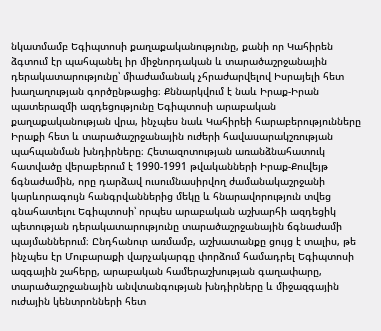նկատմամբ Եգիպտոսի քաղաքականությունը, քանի որ Կահիրեն ձգտում էր պահպանել իր միջնորդական և տարածաշրջանային դերակատարությունը՝ միաժամանակ չհրաժարվելով Իսրայելի հետ խաղաղության գործընթացից։ Քննարկվում է նաև Իրաք-Իրան պատերազմի ազդեցությունը Եգիպտոսի արաբական քաղաքականության վրա, ինչպես նաև Կահիրեի հարաբերությունները Իրաքի հետ և տարածաշրջանային ուժերի հավասարակշռության պահպանման խնդիրները։ Հետազոտության առանձնահատուկ հատվածը վերաբերում է 1990-1991 թվականների Իրաք-Քուվեյթ ճգնաժամին, որը դարձավ ուսումնասիրվող ժամանակաշրջանի կարևորագույն հանգրվաններից մեկը և հնարավորություն տվեց գնահատելու Եգիպտոսի՝ որպես արաբական աշխարհի ազդեցիկ պետության դերակատարությունը տարածաշրջանային ճգնաժամի պայմաններում։ Ընդհանուր առմամբ, աշխատանքը ցույց է տալիս, թե ինչպես էր Մուբարաքի վարչակարգը փորձում համադրել Եգիպտոսի ազգային շահերը, արաբական համերաշխության գաղափարը, տարածաշրջանային անվտանգության խնդիրները և միջազգային ուժային կենտրոնների հետ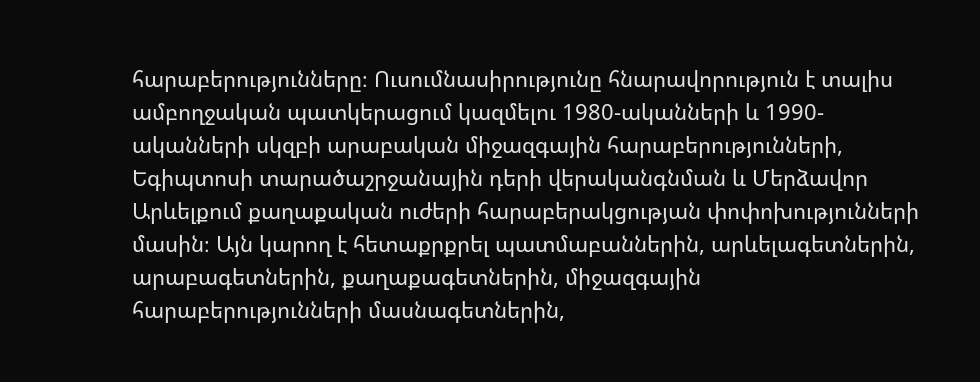հարաբերությունները։ Ուսումնասիրությունը հնարավորություն է տալիս ամբողջական պատկերացում կազմելու 1980-ականների և 1990-ականների սկզբի արաբական միջազգային հարաբերությունների, Եգիպտոսի տարածաշրջանային դերի վերականգնման և Մերձավոր Արևելքում քաղաքական ուժերի հարաբերակցության փոփոխությունների մասին։ Այն կարող է հետաքրքրել պատմաբաններին, արևելագետներին, արաբագետներին, քաղաքագետներին, միջազգային հարաբերությունների մասնագետներին,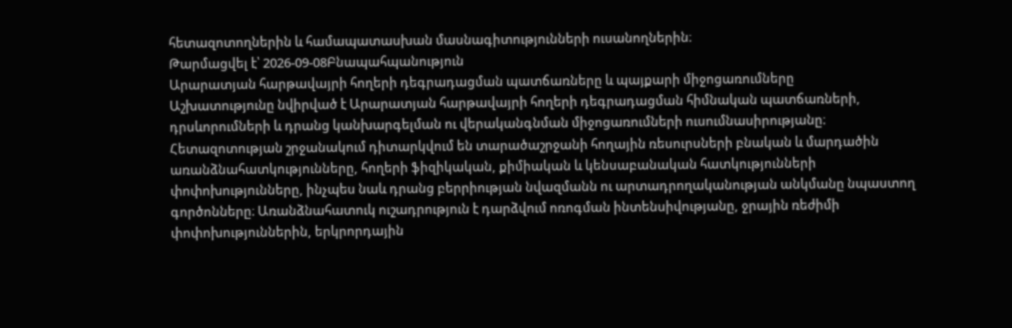հետազոտողներին և համապատասխան մասնագիտությունների ուսանողներին։
Թարմացվել է՝ 2026-09-08Բնապահպանություն
Արարատյան հարթավայրի հողերի դեգրադացման պատճառները և պայքարի միջոցառումները
Աշխատությունը նվիրված է Արարատյան հարթավայրի հողերի դեգրադացման հիմնական պատճառների, դրսևորումների և դրանց կանխարգելման ու վերականգնման միջոցառումների ուսումնասիրությանը։ Հետազոտության շրջանակում դիտարկվում են տարածաշրջանի հողային ռեսուրսների բնական և մարդածին առանձնահատկությունները, հողերի ֆիզիկական, քիմիական և կենսաբանական հատկությունների փոփոխությունները, ինչպես նաև դրանց բերրիության նվազմանն ու արտադրողականության անկմանը նպաստող գործոնները։ Առանձնահատուկ ուշադրություն է դարձվում ոռոգման ինտենսիվությանը, ջրային ռեժիմի փոփոխություններին, երկրորդային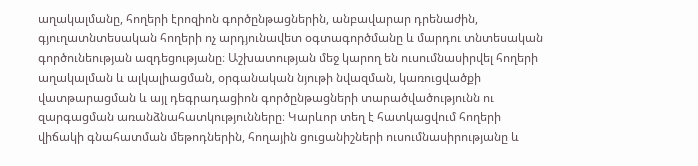աղակալմանը, հողերի էրոզիոն գործընթացներին, անբավարար դրենաժին, գյուղատնտեսական հողերի ոչ արդյունավետ օգտագործմանը և մարդու տնտեսական գործունեության ազդեցությանը։ Աշխատության մեջ կարող են ուսումնասիրվել հողերի աղակալման և ալկալիացման, օրգանական նյութի նվազման, կառուցվածքի վատթարացման և այլ դեգրադացիոն գործընթացների տարածվածությունն ու զարգացման առանձնահատկությունները։ Կարևոր տեղ է հատկացվում հողերի վիճակի գնահատման մեթոդներին, հողային ցուցանիշների ուսումնասիրությանը և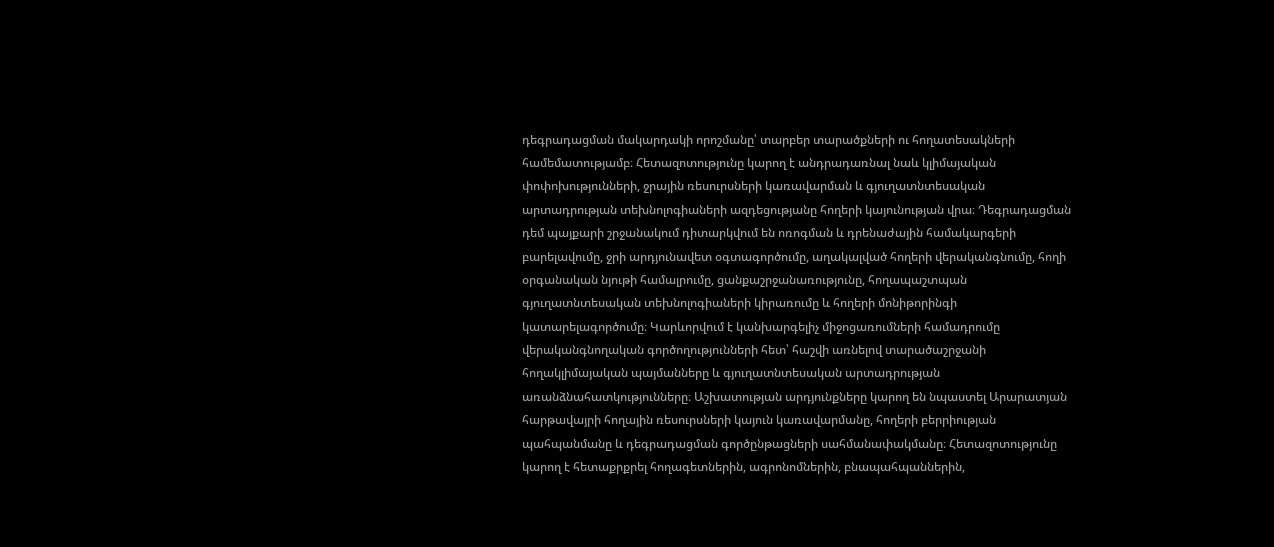դեգրադացման մակարդակի որոշմանը՝ տարբեր տարածքների ու հողատեսակների համեմատությամբ։ Հետազոտությունը կարող է անդրադառնալ նաև կլիմայական փոփոխությունների, ջրային ռեսուրսների կառավարման և գյուղատնտեսական արտադրության տեխնոլոգիաների ազդեցությանը հողերի կայունության վրա։ Դեգրադացման դեմ պայքարի շրջանակում դիտարկվում են ոռոգման և դրենաժային համակարգերի բարելավումը, ջրի արդյունավետ օգտագործումը, աղակալված հողերի վերականգնումը, հողի օրգանական նյութի համալրումը, ցանքաշրջանառությունը, հողապաշտպան գյուղատնտեսական տեխնոլոգիաների կիրառումը և հողերի մոնիթորինգի կատարելագործումը։ Կարևորվում է կանխարգելիչ միջոցառումների համադրումը վերականգնողական գործողությունների հետ՝ հաշվի առնելով տարածաշրջանի հողակլիմայական պայմանները և գյուղատնտեսական արտադրության առանձնահատկությունները։ Աշխատության արդյունքները կարող են նպաստել Արարատյան հարթավայրի հողային ռեսուրսների կայուն կառավարմանը, հողերի բերրիության պահպանմանը և դեգրադացման գործընթացների սահմանափակմանը։ Հետազոտությունը կարող է հետաքրքրել հողագետներին, ագրոնոմներին, բնապահպաններին,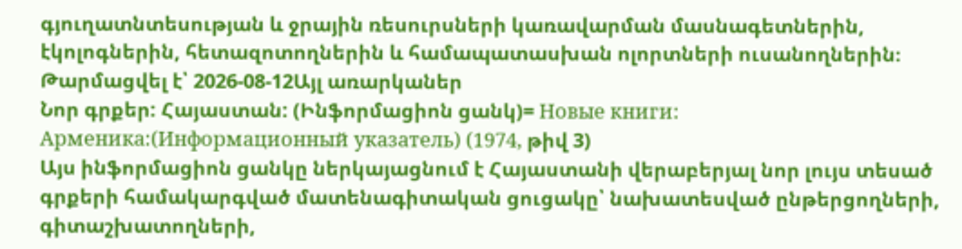գյուղատնտեսության և ջրային ռեսուրսների կառավարման մասնագետներին, էկոլոգներին, հետազոտողներին և համապատասխան ոլորտների ուսանողներին։
Թարմացվել է՝ 2026-08-12Այլ առարկաներ
Նոր գրքեր: Հայաստան: (Ինֆորմացիոն ցանկ)= Новые книги: Арменика:(Информационный указатель) (1974, թիվ 3)
Այս ինֆորմացիոն ցանկը ներկայացնում է Հայաստանի վերաբերյալ նոր լույս տեսած գրքերի համակարգված մատենագիտական ցուցակը՝ նախատեսված ընթերցողների, գիտաշխատողների,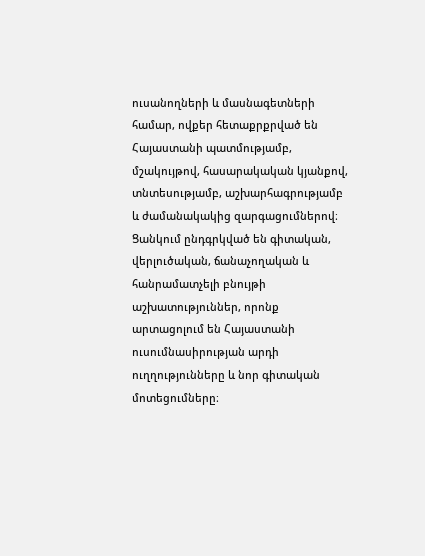ուսանողների և մասնագետների համար, ովքեր հետաքրքրված են Հայաստանի պատմությամբ, մշակույթով, հասարակական կյանքով, տնտեսությամբ, աշխարհագրությամբ և ժամանակակից զարգացումներով։ Ցանկում ընդգրկված են գիտական, վերլուծական, ճանաչողական և հանրամատչելի բնույթի աշխատություններ, որոնք արտացոլում են Հայաստանի ուսումնասիրության արդի ուղղությունները և նոր գիտական մոտեցումները։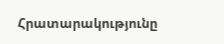Հրատարակությունը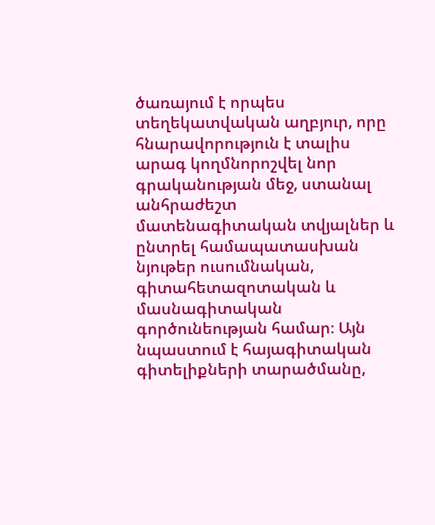ծառայում է որպես տեղեկատվական աղբյուր, որը հնարավորություն է տալիս արագ կողմնորոշվել նոր գրականության մեջ, ստանալ անհրաժեշտ մատենագիտական տվյալներ և ընտրել համապատասխան նյութեր ուսումնական, գիտահետազոտական և մասնագիտական գործունեության համար։ Այն նպաստում է հայագիտական գիտելիքների տարածմանը,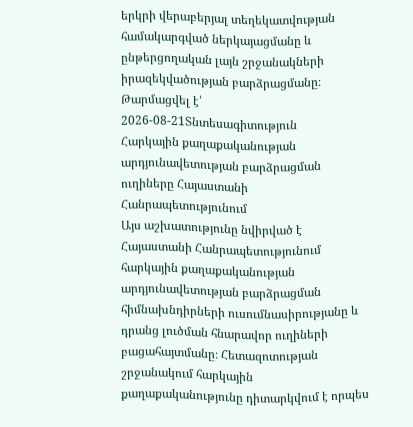երկրի վերաբերյալ տեղեկատվության համակարգված ներկայացմանը և ընթերցողական լայն շրջանակների իրազեկվածության բարձրացմանը։
Թարմացվել է՝ 2026-08-21Տնտեսագիտություն
Հարկային քաղաքականության արդյունավետության բարձրացման ուղիները Հայաստանի Հանրապետությունում
Այս աշխատությունը նվիրված է Հայաստանի Հանրապետությունում հարկային քաղաքականության արդյունավետության բարձրացման հիմնախնդիրների ուսումնասիրությանը և դրանց լուծման հնարավոր ուղիների բացահայտմանը։ Հետազոտության շրջանակում հարկային քաղաքականությունը դիտարկվում է որպես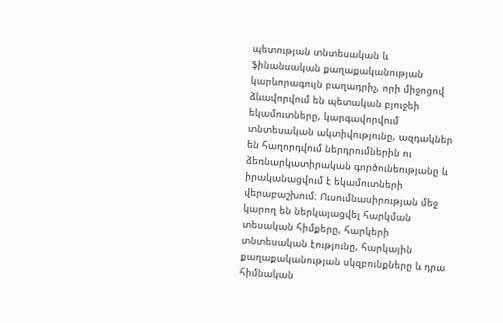պետության տնտեսական և ֆինանսական քաղաքականության կարևորագույն բաղադրիչ, որի միջոցով ձևավորվում են պետական բյուջեի եկամուտները, կարգավորվում տնտեսական ակտիվությունը, ազդակներ են հաղորդվում ներդրումներին ու ձեռնարկատիրական գործունեությանը և իրականացվում է եկամուտների վերաբաշխում։ Ուսումնասիրության մեջ կարող են ներկայացվել հարկման տեսական հիմքերը, հարկերի տնտեսական էությունը, հարկային քաղաքականության սկզբունքները և դրա հիմնական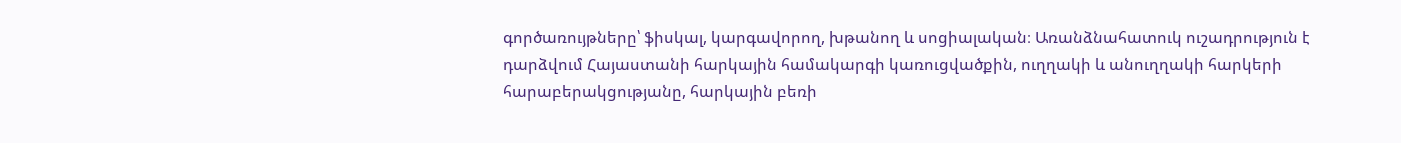գործառույթները՝ ֆիսկալ, կարգավորող, խթանող և սոցիալական։ Առանձնահատուկ ուշադրություն է դարձվում Հայաստանի հարկային համակարգի կառուցվածքին, ուղղակի և անուղղակի հարկերի հարաբերակցությանը, հարկային բեռի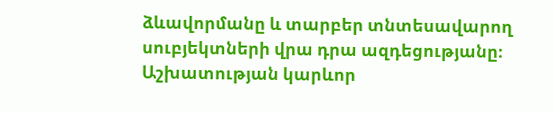ձևավորմանը և տարբեր տնտեսավարող սուբյեկտների վրա դրա ազդեցությանը։ Աշխատության կարևոր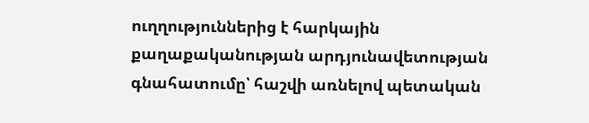ուղղություններից է հարկային քաղաքականության արդյունավետության գնահատումը՝ հաշվի առնելով պետական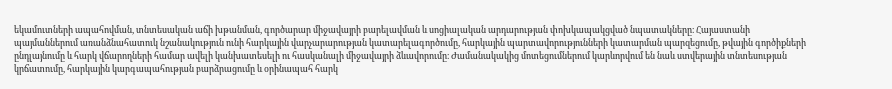եկամուտների ապահովման, տնտեսական աճի խթանման, գործարար միջավայրի բարելավման և սոցիալական արդարության փոխկապակցված նպատակները։ Հայաստանի պայմաններում առանձնահատուկ նշանակություն ունի հարկային վարչարարության կատարելագործումը, հարկային պարտավորությունների կատարման պարզեցումը, թվային գործիքների ընդլայնումը և հարկ վճարողների համար ավելի կանխատեսելի ու հասկանալի միջավայրի ձևավորումը։ Ժամանակակից մոտեցումներում կարևորվում են նաև ստվերային տնտեսության կրճատումը, հարկային կարգապահության բարձրացումը և օրինապահ հարկ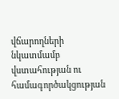վճարողների նկատմամբ վստահության ու համագործակցության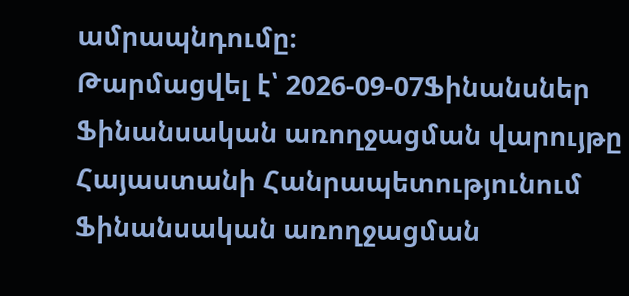ամրապնդումը։
Թարմացվել է՝ 2026-09-07Ֆինանսներ
Ֆինանսական առողջացման վարույթը Հայաստանի Հանրապետությունում
Ֆինանսական առողջացման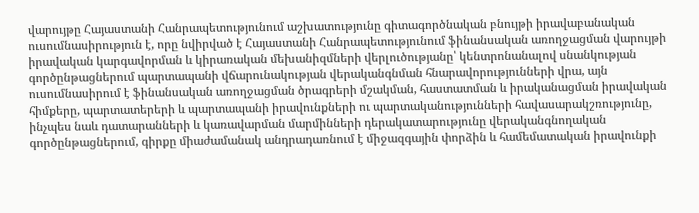վարույթը Հայաստանի Հանրապետությունում աշխատությունը գիտագործնական բնույթի իրավաբանական ուսումնասիրություն է, որը նվիրված է Հայաստանի Հանրապետությունում ֆինանսական առողջացման վարույթի իրավական կարգավորման և կիրառական մեխանիզմների վերլուծությանը՝ կենտրոնանալով սնանկության գործընթացներում պարտապանի վճարունակության վերականգնման հնարավորությունների վրա, այն ուսումնասիրում է ֆինանսական առողջացման ծրագրերի մշակման, հաստատման և իրականացման իրավական հիմքերը, պարտատերերի և պարտապանի իրավունքների ու պարտականությունների հավասարակշռությունը, ինչպես նաև դատարանների և կառավարման մարմինների դերակատարությունը վերականգնողական գործընթացներում, գիրքը միաժամանակ անդրադառնում է միջազգային փորձին և համեմատական իրավունքի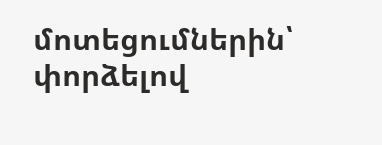մոտեցումներին՝ փորձելով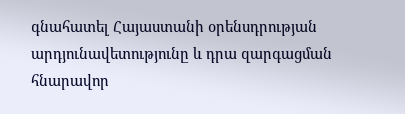գնահատել Հայաստանի օրենսդրության արդյունավետությունը և դրա զարգացման հնարավոր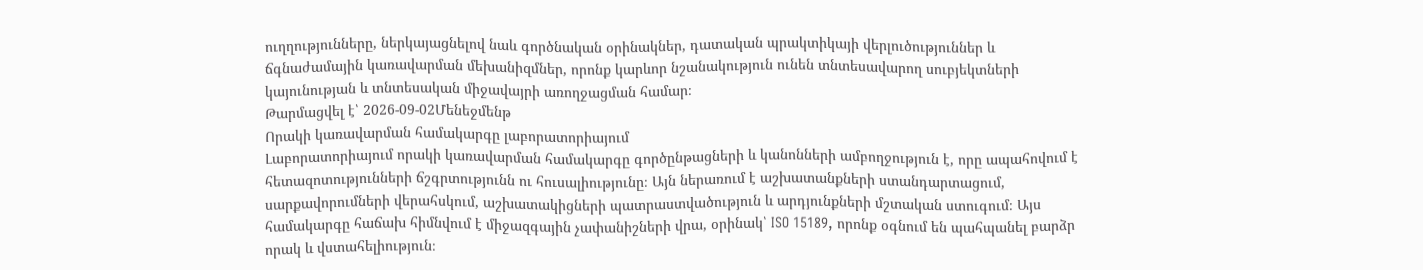ուղղությունները, ներկայացնելով նաև գործնական օրինակներ, դատական պրակտիկայի վերլուծություններ և ճգնաժամային կառավարման մեխանիզմներ, որոնք կարևոր նշանակություն ունեն տնտեսավարող սուբյեկտների կայունության և տնտեսական միջավայրի առողջացման համար։
Թարմացվել է՝ 2026-09-02Մենեջմենթ
Որակի կառավարման համակարգը լաբորատորիայում
Լաբորատորիայում որակի կառավարման համակարգը գործընթացների և կանոնների ամբողջություն է, որը ապահովում է հետազոտությունների ճշգրտությունն ու հուսալիությունը։ Այն ներառում է աշխատանքների ստանդարտացում, սարքավորումների վերահսկում, աշխատակիցների պատրաստվածություն և արդյունքների մշտական ստուգում։ Այս համակարգը հաճախ հիմնվում է միջազգային չափանիշների վրա, օրինակ՝ ISO 15189, որոնք օգնում են պահպանել բարձր որակ և վստահելիություն։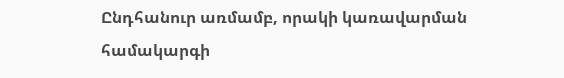Ընդհանուր առմամբ, որակի կառավարման համակարգի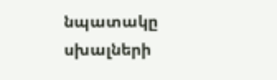նպատակը սխալների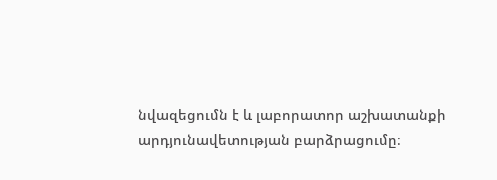նվազեցումն է և լաբորատոր աշխատանքի արդյունավետության բարձրացումը։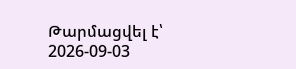Թարմացվել է՝ 2026-09-03